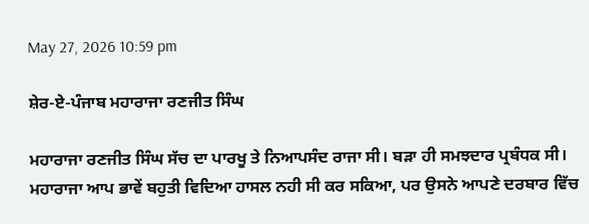May 27, 2026 10:59 pm

ਸ਼ੇਰ-ਏ-ਪੰਜਾਬ ਮਹਾਰਾਜਾ ਰਣਜੀਤ ਸਿੰਘ

ਮਹਾਰਾਜਾ ਰਣਜੀਤ ਸਿੰਘ ਸੱਚ ਦਾ ਪਾਰਖੂ ਤੇ ਨਿਆਪਸੰਦ ਰਾਜਾ ਸੀ। ਬੜਾ ਹੀ ਸਮਝਦਾਰ ਪ੍ਰਬੰਧਕ ਸੀ। ਮਹਾਰਾਜਾ ਆਪ ਭਾਵੇਂ ਬਹੁਤੀ ਵਿਦਿਆ ਹਾਸਲ ਨਹੀ ਸੀ ਕਰ ਸਕਿਆ, ਪਰ ਉਸਨੇ ਆਪਣੇ ਦਰਬਾਰ ਵਿੱਚ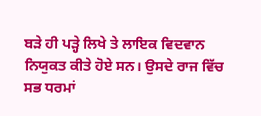ਬੜੇ ਹੀ ਪੜ੍ਹੇ ਲਿਖੇ ਤੇ ਲਾਇਕ ਵਿਦਵਾਨ ਨਿਯੁਕਤ ਕੀਤੇ ਹੋਏ ਸਨ। ਉਸਦੇ ਰਾਜ ਵਿੱਚ ਸਭ ਧਰਮਾਂ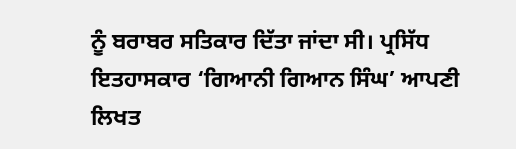ਨੂੰ ਬਰਾਬਰ ਸਤਿਕਾਰ ਦਿੱਤਾ ਜਾਂਦਾ ਸੀ। ਪ੍ਰਸਿੱਧ ਇਤਹਾਸਕਾਰ ‘ਗਿਆਨੀ ਗਿਆਨ ਸਿੰਘ’ ਆਪਣੀ ਲਿਖਤ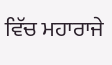ਵਿੱਚ ਮਹਾਰਾਜੇ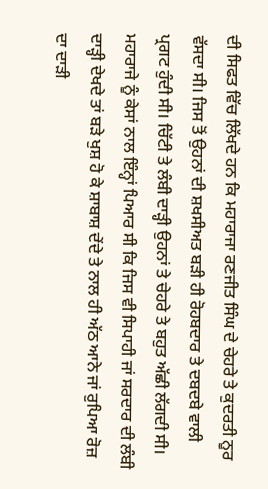ਦੀ ਸਿਫਤ ਵਿੱਚ ਲਿੱਖਦੇ ਹਨ ਕਿ ਮਹਾਰਾਜਾ ਰਣਜੀਤ ਸਿੰਘ ਦੇ ਚੇਹਰੇ ਤੇ ਕੁਦਰਤੀ ਨੂਰ ਵੱਸਦਾ ਸੀ। ਜਿਸ ਤੋਂ ਉਹਨਾਂ ਦੀ ਸ਼ਖਸੀਅਤ ਬੜੀ ਹੀ ਰੋਹਬਦਾਰ ਤੇ ਦਬਦਬੇ ਵਾਲੀ ਪ੍ਰਗਟ ਹੁੰਦੀ ਸੀ। ਚਿੱਟੀ ਤੇ ਲੰਬੀ ਦਾੜ੍ਹੀ ਉਹਨਾਂ ਤੇ ਚੇਹਰੇ ਤੇ ਬਹੁਤ ਅੱਛੀ ਲੱਗਦੀ ਸੀ। ਮਹਾਰਾਜੇ ਨੂੰ ਕੇਸਾਂ ਨਾਲ ਇੰਨ੍ਹਾਂ ਪਿਆਰ ਸੀ ਕਿ ਜਿਸ ਵੀ ਸਿਪਾਹੀ ਜਾਂ ਸਰਦਾਰ ਦੀ ਲੰਬੀ ਦਾੜ੍ਹੀ ਦੇਖਦੇ ਤਾਂ ਬੜੇ ਖੁਸ਼ ਹੋ ਕੇ ਸ਼ਾਬਾਸ਼ ਦੇਂਦੇ ਤੇ ਨਾਲ ਹੀ ਅੱਠ ਆਨੇ ਜਾਂ ਰੁਪਿਆ ਰੋਜ਼ ਦਾ ਦਾੜੀ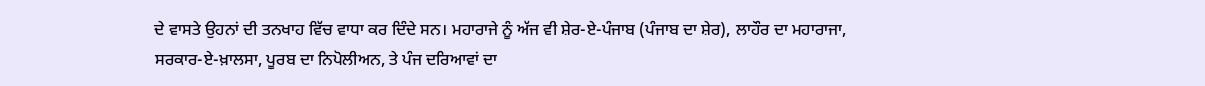ਦੇ ਵਾਸਤੇ ਉਹਨਾਂ ਦੀ ਤਨਖਾਹ ਵਿੱਚ ਵਾਧਾ ਕਰ ਦਿੰਦੇ ਸਨ। ਮਹਾਰਾਜੇ ਨੂੰ ਅੱਜ ਵੀ ਸ਼ੇਰ-ਏ-ਪੰਜਾਬ (ਪੰਜਾਬ ਦਾ ਸ਼ੇਰ), ਲਾਹੌਰ ਦਾ ਮਹਾਰਾਜਾ, ਸਰਕਾਰ-ਏ-ਖ਼ਾਲਸਾ, ਪੂਰਬ ਦਾ ਨਿਪੋਲੀਅਨ, ਤੇ ਪੰਜ ਦਰਿਆਵਾਂ ਦਾ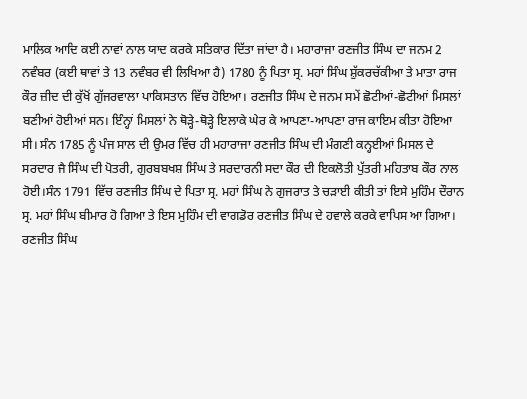ਮਾਲਿਕ ਆਦਿ ਕਈ ਨਾਵਾਂ ਨਾਲ ਯਾਦ ਕਰਕੇ ਸਤਿਕਾਰ ਦਿੱਤਾ ਜਾਂਦਾ ਹੈ। ਮਹਾਰਾਜਾ ਰਣਜੀਤ ਸਿੰਘ ਦਾ ਜਨਮ 2 ਨਵੰਬਰ (ਕਈ ਥਾਵਾਂ ਤੇ 13 ਨਵੰਬਰ ਵੀ ਲਿਖਿਆ ਹੈ) 1780 ਨੂੰ ਪਿਤਾ ਸ੍ਰ. ਮਹਾਂ ਸਿੰਘ ਸ਼ੁੱਕਰਚੱਕੀਆ ਤੇ ਮਾਤਾ ਰਾਜ ਕੌਰ ਜ਼ੀਦ ਦੀ ਕੁੱਖੋਂ ਗੁੱਜਰਵਾਲਾ ਪਾਕਿਸਤਾਨ ਵਿੱਚ ਹੋਇਆ। ਰਣਜੀਤ ਸਿੰਘ ਦੇ ਜਨਮ ਸਮੇਂ ਛੋਟੀਆਂ-ਛੋਟੀਆਂ ਮਿਸਲਾਂ ਬਣੀਆਂ ਹੋਈਆਂ ਸਨ। ਇੰਨ੍ਹਾਂ ਮਿਸਲਾਂ ਨੇ ਥੋੜ੍ਹੇ-ਥੋੜ੍ਹੇ ਇਲਾਕੇ ਘੇਰ ਕੇ ਆਪਣਾ-ਆਪਣਾ ਰਾਜ ਕਾਇਮ ਕੀਤਾ ਹੋਇਆ ਸੀ। ਸੰਨ 1785 ਨੂੰ ਪੰਜ ਸਾਲ ਦੀ ਉਮਰ ਵਿੱਚ ਹੀ ਮਹਾਰਾਜਾ ਰਣਜੀਤ ਸਿੰਘ ਦੀ ਮੰਗਣੀ ਕਨ੍ਹਈਆਂ ਮਿਸਲ ਦੇ ਸਰਦਾਰ ਜੈ ਸਿੰਘ ਦੀ ਪੋਤਰੀ, ਗੁਰਬਬਖਸ਼ ਸਿੰਘ ਤੇ ਸਰਦਾਰਨੀ ਸਦਾ ਕੌਰ ਦੀ ਇਕਲੋਤੀ ਪੁੱਤਰੀ ਮਹਿਤਾਬ ਕੌਰ ਨਾਲ ਹੋਈ।ਸੰਨ 1791 ਵਿੱਚ ਰਣਜੀਤ ਸਿੰਘ ਦੇ ਪਿਤਾ ਸ੍ਰ. ਮਹਾਂ ਸਿੰਘ ਨੇ ਗੁਜਰਾਤ ਤੇ ਚੜਾਈ ਕੀਤੀ ਤਾਂ ਇਸੇ ਮੁਹਿੰਮ ਦੌਰਾਨ ਸ੍ਰ. ਮਹਾਂ ਸਿੰਘ ਬੀਮਾਰ ਹੋ ਗਿਆ ਤੇ ਇਸ ਮੁਹਿੰਮ ਦੀ ਵਾਗਡੋਰ ਰਣਜੀਤ ਸਿੰਘ ਦੇ ਹਵਾਲੇ ਕਰਕੇ ਵਾਪਿਸ ਆ ਗਿਆ। ਰਣਜੀਤ ਸਿੰਘ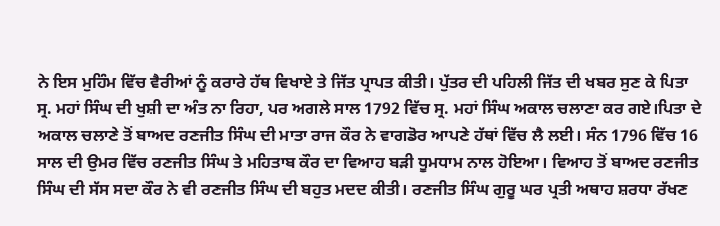ਨੇ ਇਸ ਮੁਹਿੰਮ ਵਿੱਚ ਵੈਰੀਆਂ ਨੂੰ ਕਰਾਰੇ ਹੱਥ ਵਿਖਾਏ ਤੇ ਜਿੱਤ ਪ੍ਰਾਪਤ ਕੀਤੀ। ਪੁੱਤਰ ਦੀ ਪਹਿਲੀ ਜਿੱਤ ਦੀ ਖਬਰ ਸੁਣ ਕੇ ਪਿਤਾ ਸ੍ਰ. ਮਹਾਂ ਸਿੰਘ ਦੀ ਖੁਸ਼ੀ ਦਾ ਅੰਤ ਨਾ ਰਿਹਾ, ਪਰ ਅਗਲੇ ਸਾਲ 1792 ਵਿੱਚ ਸ੍ਰ. ਮਹਾਂ ਸਿੰਘ ਅਕਾਲ ਚਲਾਣਾ ਕਰ ਗਏ।ਪਿਤਾ ਦੇ ਅਕਾਲ ਚਲਾਣੇ ਤੋਂ ਬਾਅਦ ਰਣਜੀਤ ਸਿੰਘ ਦੀ ਮਾਤਾ ਰਾਜ ਕੌਰ ਨੇ ਵਾਗਡੋਰ ਆਪਣੇ ਹੱਥਾਂ ਵਿੱਚ ਲੈ ਲਈ। ਸੰਨ 1796 ਵਿੱਚ 16 ਸਾਲ ਦੀ ਉਮਰ ਵਿੱਚ ਰਣਜੀਤ ਸਿੰਘ ਤੇ ਮਹਿਤਾਬ ਕੌਰ ਦਾ ਵਿਆਹ ਬੜੀ ਧੂਮਧਾਮ ਨਾਲ ਹੋਇਆ। ਵਿਆਹ ਤੋਂ ਬਾਅਦ ਰਣਜੀਤ ਸਿੰਘ ਦੀ ਸੱਸ ਸਦਾ ਕੌਰ ਨੇ ਵੀ ਰਣਜੀਤ ਸਿੰਘ ਦੀ ਬਹੁਤ ਮਦਦ ਕੀਤੀ। ਰਣਜੀਤ ਸਿੰਘ ਗੁਰੂ ਘਰ ਪ੍ਰਤੀ ਅਥਾਹ ਸ਼ਰਧਾ ਰੱਖਣ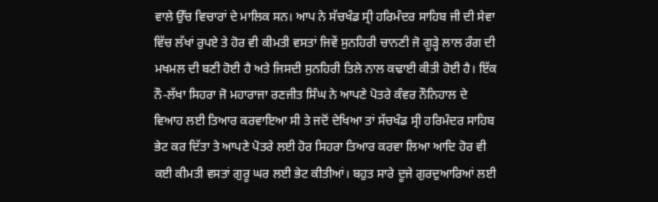ਵਾਲੇ ਉੱਚ ਵਿਚਾਰਾਂ ਦੇ ਮਾਲਿਕ ਸਨ। ਆਪ ਨੇ ਸੱਚਖੰਡ ਸ੍ਰੀ ਹਰਿਮੰਦਰ ਸਾਹਿਬ ਜੀ ਦੀ ਸੇਵਾ ਵਿੱਚ ਲੱਖਾਂ ਰੁਪਏ ਤੇ ਹੋਰ ਵੀ ਕੀਮਤੀ ਵਸਤਾਂ ਜਿਵੇਂ ਸੁਨਹਿਰੀ ਚਾਨਣੀ ਜੋ ਗੂੜ੍ਹੇ ਲਾਲ ਰੰਗ ਦੀ ਮਖਮਲ ਦੀ ਬਣੀ ਹੋਈ ਹੈ ਅਤੇ ਜਿਸਦੀ ਸੁਨਹਿਰੀ ਤਿਲੇ ਨਾਲ ਕਢਾਈ ਕੀਤੀ ਹੋਈ ਹੈ। ਇੱਕ ਨੌ-ਲੱਖਾ ਸਿਹਰਾ ਜੋ ਮਹਾਰਾਜਾ ਰਣਜੀਤ ਸਿੰਘ ਨੇ ਆਪਣੇ ਪੋਤਰੇ ਕੰਵਰ ਨੌਨਿਹਾਲ ਦੇ ਵਿਆਹ ਲਈ ਤਿਆਰ ਕਰਵਾਇਆ ਸੀ ਤੇ ਜਦੋਂ ਦੇਖਿਆ ਤਾਂ ਸੱਚਖੰਡ ਸ੍ਰੀ ਹਰਿਮੰਦਰ ਸਾਹਿਬ ਭੇਟ ਕਰ ਦਿੱਤਾ ਤੇ ਆਪਣੇ ਪੋਤਰੇ ਲਈ ਹੋਰ ਸਿਹਰਾ ਤਿਆਰ ਕਰਵਾ ਲਿਆ ਆਦਿ ਹੋਰ ਵੀ ਕਈ ਕੀਮਤੀ ਵਸਤਾਂ ਗੁਰੂ ਘਰ ਲਈ ਭੇਟ ਕੀਤੀਆਂ। ਬਹੁਤ ਸਾਰੇ ਦੂਜੇ ਗੁਰਦੁਆਰਿਆਂ ਲਈ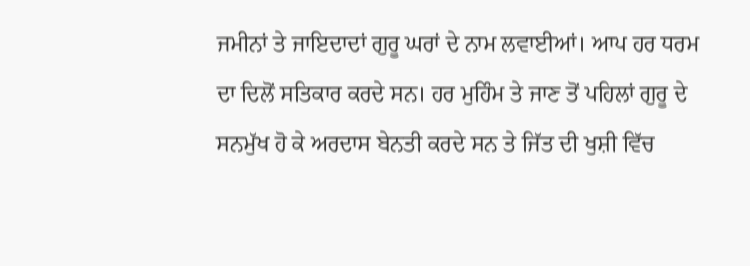ਜਮੀਨਾਂ ਤੇ ਜਾਇਦਾਦਾਂ ਗੁਰੂ ਘਰਾਂ ਦੇ ਨਾਮ ਲਵਾਈਆਂ। ਆਪ ਹਰ ਧਰਮ ਦਾ ਦਿਲੋਂ ਸਤਿਕਾਰ ਕਰਦੇ ਸਨ। ਹਰ ਮੁਹਿੰਮ ਤੇ ਜਾਣ ਤੋਂ ਪਹਿਲਾਂ ਗੁਰੂ ਦੇ ਸਨਮੁੱਖ ਹੋ ਕੇ ਅਰਦਾਸ ਬੇਨਤੀ ਕਰਦੇ ਸਨ ਤੇ ਜਿੱਤ ਦੀ ਖੁਸ਼ੀ ਵਿੱਚ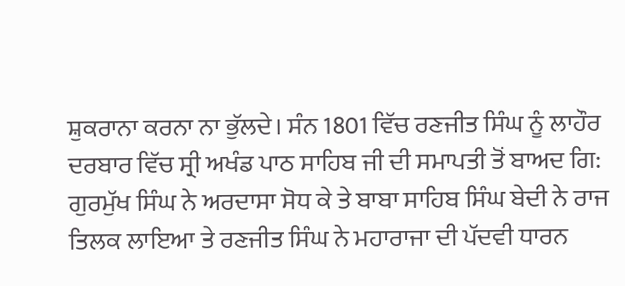ਸ਼ੁਕਰਾਨਾ ਕਰਨਾ ਨਾ ਭੁੱਲਦੇ। ਸੰਨ 1801 ਵਿੱਚ ਰਣਜੀਤ ਸਿੰਘ ਨੂੰ ਲਾਹੌਰ ਦਰਬਾਰ ਵਿੱਚ ਸ੍ਰੀ ਅਖੰਡ ਪਾਠ ਸਾਹਿਬ ਜੀ ਦੀ ਸਮਾਪਤੀ ਤੋਂ ਬਾਅਦ ਗਿ: ਗੁਰਮੁੱਖ ਸਿੰਘ ਨੇ ਅਰਦਾਸਾ ਸੋਧ ਕੇ ਤੇ ਬਾਬਾ ਸਾਹਿਬ ਸਿੰਘ ਬੇਦੀ ਨੇ ਰਾਜ ਤਿਲਕ ਲਾਇਆ ਤੇ ਰਣਜੀਤ ਸਿੰਘ ਨੇ ਮਹਾਰਾਜਾ ਦੀ ਪੱਦਵੀ ਧਾਰਨ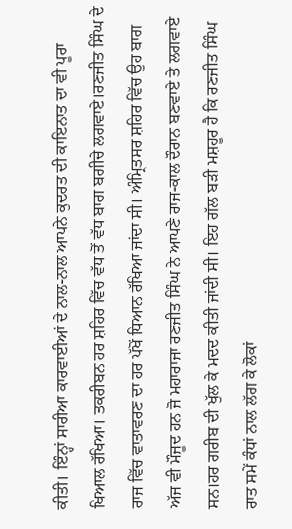ਕੀਤੀ। ਇੰਨ੍ਹਾਂ ਸਾਰੀਆ ਕਾਰਵਾਈਆਂ ਦੇ ਨਾਲ-ਨਾਲ ਆਪਨੇ ਕੁਦਰਤ ਦੀ ਕਾਇਨਾਤ ਦਾ ਵੀ ਪੂਰਾ ਖਿਆਲ ਰੱਖਿਆ। ਤਕਰੀਬਨ ਹਰ ਸ਼ਹਿਰ ਵਿੱਚ ਵੱਧ ਤੋਂ ਵੱਧ ਬਾਗ ਬਗੀਚੇ ਲਗਵਾਏ।ਰਣਜੀਤ ਸਿੰਘ ਦੇ ਰਾਜ ਵਿੱਚ ਵਾਤਾਵਰਣ ਦਾ ਹਰ ਪੱਖੋਂ ਧਿਆਨ ਰੱਖਿਆ ਜਾਂਦਾ ਸੀ। ਅੰਮ੍ਰਿਤਸਰ ਸ਼ਹਿਰ ਵਿੱਚ ਉਹ ਬਾਗ ਅੱਜ ਵੀ ਮੌਜੂਦ ਹਨ ਜੋ ਮਹਾਰਾਜਾ ਰਣਜੀਤ ਸਿੰਘ ਨੇ ਆਪਣੇ ਰਾਜ-ਕਾਲ ਦੌਰਾਨ ਬਣਵਾਏ ਤੇ ਲਗਵਾਏ ਸਨ।ਹਰ ਗਰੀਬ ਦੀ ਖੁੱਲ ਕੇ ਮਦਦ ਕੀਤੀ ਜਾਂਦੀ ਸੀ। ਇਹ ਗੱਲ ਬੜੀ ਮਸ਼ਹੂਰ ਹੈ ਕਿ ਰਣਜੀਤ ਸਿੰਘ ਰਾਤ ਸਮੇਂ ਕੰਧਾਂ ਨਾਲ ਲੱਗ ਕੇ ਲੋਕਾਂ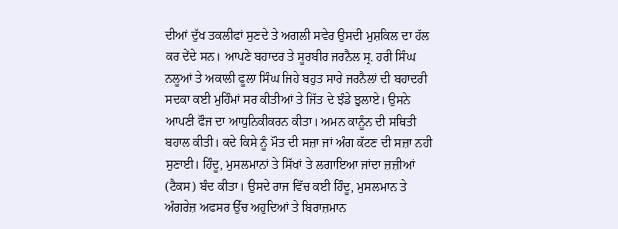ਦੀਆਂ ਦੁੱਖ ਤਕਲੀਫਾਂ ਸੁਣਦੇ ਤੇ ਅਗਲੀ ਸਵੇਰ ਉਸਦੀ ਮੁਸ਼ਕਿਲ ਦਾ ਹੱਲ ਕਰ ਦੇਂਦੇ ਸਨ। ਆਪਣੇ ਬਹਾਦਰ ਤੇ ਸੂਰਬੀਰ ਜਰਨੈਲ ਸ੍ਰ. ਹਰੀ ਸਿੰਘ ਨਲੂਆਂ ਤੇ ਅਕਾਲੀ ਫੂਲਾ ਸਿੰਘ ਜਿਹੇ ਬਹੁਤ ਸਾਰੇ ਜਰਨੈਲਾਂ ਦੀ ਬਹਾਦਰੀ ਸਦਕਾ ਕਈ ਮੁਹਿੰਮਾਂ ਸਰ ਕੀਤੀਆਂ ਤੇ ਜਿੱਤ ਦੇ ਝੰਡੇ ਝੁਲਾਏ। ਉਸਨੇ ਆਪਣੀ ਫੌਜ ਦਾ ਆਧੁਨਿਕੀਕਰਨ ਕੀਤਾ। ਅਮਨ ਕਾਨੂੰਨ ਦੀ ਸਥਿਤੀ ਬਹਾਲ ਕੀਤੀ। ਕਦੇ ਕਿਸੇ ਨੂੰ ਮੌਤ ਦੀ ਸਜ਼ਾ ਜਾਂ ਅੰਗ ਕੱਟਣ ਦੀ ਸਜ਼ਾ ਨਹੀ ਸੁਣਾਈ। ਹਿੰਦੂ, ਮੁਸਲਮਾਨਾਂ ਤੇ ਸਿੱਖਾਂ ਤੇ ਲਗਾਇਆ ਜਾਂਦਾ ਜ਼ਜ਼ੀਆਂ (ਟੈਕਸ) ਬੰਦ ਕੀਤਾ। ਉਸਦੇ ਰਾਜ ਵਿੱਚ ਕਈ ਹਿੰਦੂ, ਮੁਸਲਮਾਨ ਤੇ ਅੰਗਰੇਜ਼ ਅਫਸਰ ਉੱਚ ਅਹੁਦਿਆਂ ਤੇ ਬਿਰਾਜ਼ਮਾਨ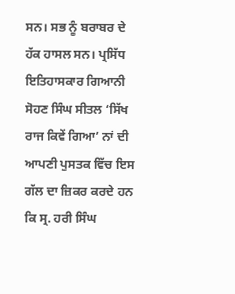ਸਨ। ਸਭ ਨੂੰ ਬਰਾਬਰ ਦੇ ਹੱਕ ਹਾਸਲ ਸਨ। ਪ੍ਰਸਿੱਧ ਇਤਿਹਾਸਕਾਰ ਗਿਆਨੀ ਸੋਹਣ ਸਿੰਘ ਸੀਤਲ ‘ਸਿੱਖ ਰਾਜ ਕਿਵੇਂ ਗਿਆ’ ਨਾਂ ਦੀ ਆਪਣੀ ਪੁਸਤਕ ਵਿੱਚ ਇਸ ਗੱਲ ਦਾ ਜ਼ਿਕਰ ਕਰਦੇ ਹਨ ਕਿ ਸ੍ਰ. ਹਰੀ ਸਿੰਘ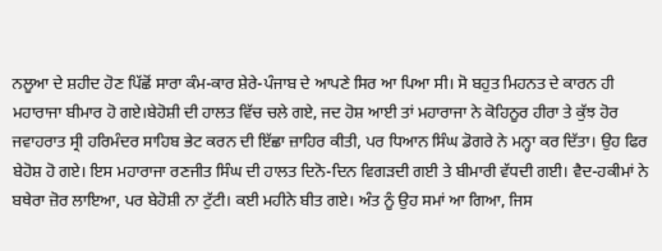ਨਲੂਆ ਦੇ ਸ਼ਹੀਦ ਹੋਣ ਪਿੱਛੋਂ ਸਾਰਾ ਕੰਮ-ਕਾਰ ਸ਼ੇਰੇ-ਪੰਜਾਬ ਦੇ ਆਪਣੇ ਸਿਰ ਆ ਪਿਆ ਸੀ। ਸੋ ਬਹੁਤ ਮਿਹਨਤ ਦੇ ਕਾਰਨ ਹੀ ਮਹਾਰਾਜਾ ਬੀਮਾਰ ਹੋ ਗਏ।ਬੇਹੋਸ਼ੀ ਦੀ ਹਾਲਤ ਵਿੱਚ ਚਲੇ ਗਏ, ਜਦ ਹੋਸ਼ ਆਈ ਤਾਂ ਮਹਾਰਾਜਾ ਨੇ ਕੋਹਿਨੂਰ ਹੀਰਾ ਤੇ ਕੁੱਝ ਹੋਰ ਜਵਾਹਰਾਤ ਸ੍ਰੀ ਹਰਿਮੰਦਰ ਸਾਹਿਬ ਭੇਟ ਕਰਨ ਦੀ ਇੱਛਾ ਜ਼ਾਹਿਰ ਕੀਤੀ, ਪਰ ਧਿਆਨ ਸਿੰਘ ਡੋਗਰੇ ਨੇ ਮਨ੍ਹਾ ਕਰ ਦਿੱਤਾ। ਉਹ ਫਿਰ ਬੇਹੋਸ਼ ਹੋ ਗਏ। ਇਸ ਮਹਾਰਾਜਾ ਰਣਜੀਤ ਸਿੰਘ ਦੀ ਹਾਲਤ ਦਿਨੋ-ਦਿਨ ਵਿਗੜਦੀ ਗਈ ਤੇ ਬੀਮਾਰੀ ਵੱਧਦੀ ਗਈ। ਵੈਦ-ਹਕੀਮਾਂ ਨੇ ਬਥੇਰਾ ਜ਼ੋਰ ਲਾਇਆ, ਪਰ ਬੇਹੋਸ਼ੀ ਨਾ ਟੁੱਟੀ। ਕਈ ਮਹੀਨੇ ਬੀਤ ਗਏ। ਅੰਤ ਨੂੰ ਉਹ ਸਮਾਂ ਆ ਗਿਆ, ਜਿਸ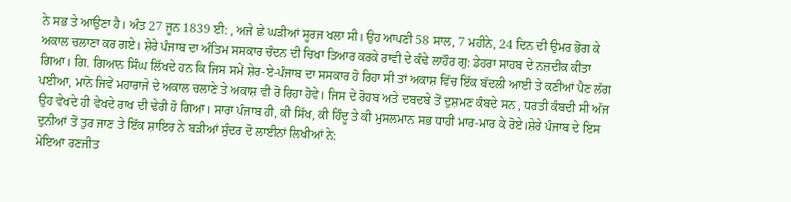ਨੇ ਸਭ ਤੇ ਆਉਣਾ ਹੈ। ਅੰਤ 27 ਜੂਨ 1839 ਈ: , ਅਜੇ ਛੇ ਘੜੀਆਂ ਸੂਰਜ ਖਲਾ ਸੀ। ਉਹ ਆਪਣੀ 58 ਸਾਲ, 7 ਮਹੀਨੇ, 24 ਦਿਨ ਦੀ ਉਮਰ ਭੋਗ ਕੇ ਅਕਾਲ ਚਲਾਣਾ ਕਰ ਗਏ। ਸ਼ੇਰੇ ਪੰਜਾਬ ਦਾ ਅੰਤਿਮ ਸਸਕਾਰ ਚੰਦਨ ਦੀ ਚਿਖਾ ਤਿਆਰ ਕਰਕੇ ਰਾਵੀ ਦੇ ਕੰਢੇ ਲਾਹੌਰ ਗੁ: ਡੇਹਰਾ ਸਾਹਬ ਦੇ ਨਜ਼ਦੀਕ ਕੀਤਾ ਗਿਆ। ਗਿ. ਗਿਆਨ ਸਿੰਘ ਲਿੱਖਦੇ ਹਨ ਕਿ ਜਿਸ ਸਮੇਂ ਸ਼ੇਰ-ਏ-ਪੰਜਾਬ ਦਾ ਸਸਕਾਰ ਹੋ ਰਿਹਾ ਸੀ ਤਾਂ ਅਕਾਸ਼ ਵਿੱਚ ਇੱਕ ਬੱਦਲੀ ਆਈ ਤੇ ਕਣੀਆਂ ਪੈਣ ਲੱਗ ਪਈਆ, ਮਾਨੋ ਜਿਵੇਂ ਮਹਾਰਾਜੇ ਦੇ ਅਕਾਲ ਚਲਾਣੇ ਤੇ ਅਕਾਸ਼ ਵੀ ਰੋ ਰਿਹਾ ਹੋਵੇ। ਜਿਸ ਦੇ ਰੋਹਬ ਅਤੇ ਦਬਦਬੇ ਤੋਂ ਦੁਸ਼ਮਣ ਕੰਬਦੇ ਸਨ , ਧਰਤੀ ਕੰਬਦੀ ਸੀ ਅੱਜ ਉਹ ਵੇਖਦੇ ਹੀ ਵੇਖਦੇ ਰਾਖ ਦੀ ਢੇਰੀ ਹੋ ਗਿਆ। ਸਾਰਾ ਪੰਜਾਬ ਹੀ, ਕੀ ਸਿੱਖ, ਕੀ ਹਿੰਦੂ ਤੇ ਕੀ ਮੁਸਲਮਾਨ ਸਭ ਧਾਹੀਂ ਮਾਰ-ਮਾਰ ਕੇ ਰੋਏ।ਸ਼ੇਰੇ ਪੰਜਾਬ ਦੇ ਇਸ ਦੁਨੀਆਂ ਤੋਂ ਤੁਰ ਜਾਣ ਤੇ ਇੱਕ ਸ਼ਾਇਰ ਨੇ ਬੜੀਆਂ ਸੁੰਦਰ ਦੋ ਲਾਈਨਾਂ ਲਿਖੀਆਂ ਨੇ:
ਮੋਇਆ ਰਣਜੀਤ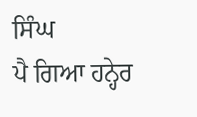ਸਿੰਘ
ਪੈ ਗਿਆ ਹਨ੍ਹੇਰ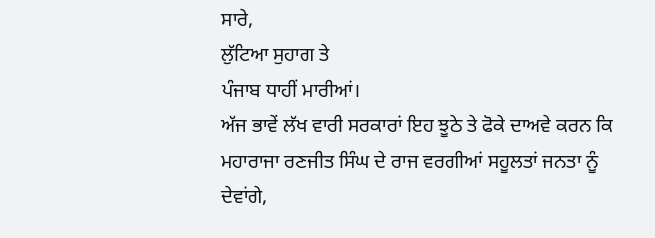ਸਾਰੇ,
ਲੁੱਟਿਆ ਸੁਹਾਗ ਤੇ
ਪੰਜਾਬ ਧਾਹੀਂ ਮਾਰੀਆਂ।
ਅੱਜ ਭਾਵੇਂ ਲੱਖ ਵਾਰੀ ਸਰਕਾਰਾਂ ਇਹ ਝੂਠੇ ਤੇ ਫੋਕੇ ਦਾਅਵੇ ਕਰਨ ਕਿ ਮਹਾਰਾਜਾ ਰਣਜੀਤ ਸਿੰਘ ਦੇ ਰਾਜ ਵਰਗੀਆਂ ਸਹੂਲਤਾਂ ਜਨਤਾ ਨੂੰ ਦੇਵਾਂਗੇ,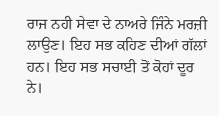ਰਾਜ ਨਹੀ ਸੇਵਾ ਦੇ ਨਾਅਰੇ ਜਿੰਨੇ ਮਰਜ਼ੀ ਲਾਉਣ। ਇਹ ਸਭ ਕਹਿਣ ਦੀਆਂ ਗੱਲਾਂ ਹਨ। ਇਹ ਸਭ ਸਚਾਈ ਤੋਂ ਕੋਹਾਂ ਦੂਰ ਨੇ।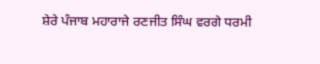ਸ਼ੇਰੇ ਪੰਜਾਬ ਮਹਾਰਾਜੇ ਰਣਜੀਤ ਸਿੰਘ ਵਰਗੇ ਧਰਮੀ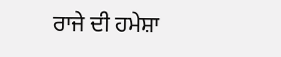ਰਾਜੇ ਦੀ ਹਮੇਸ਼ਾ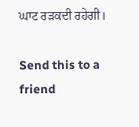ਘਾਟ ਰੜਕਦੀ ਰਹੇਗੀ।

Send this to a friend